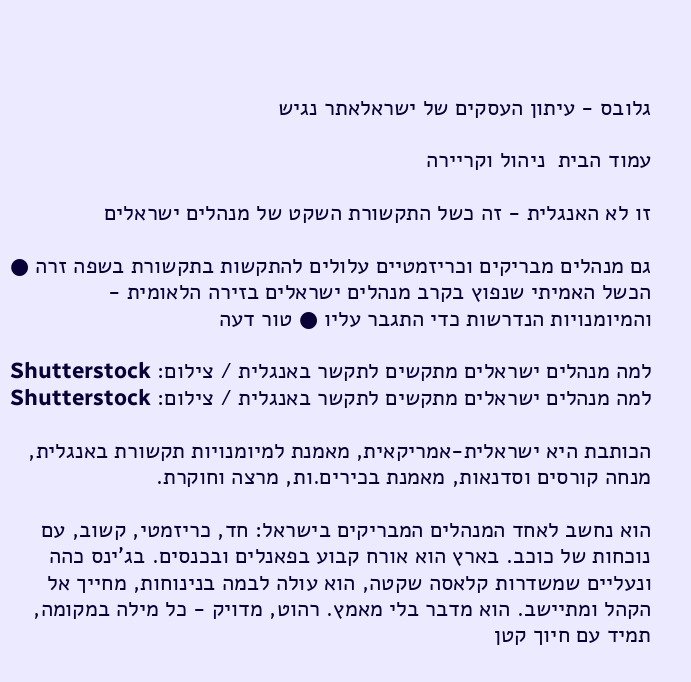גלובס - עיתון העסקים של ישראלאתר נגיש

עמוד הבית  ניהול וקריירה

זו לא האנגלית - זה כשל התקשורת השקט של מנהלים ישראלים

גם מנהלים מבריקים וכריזמטיים עלולים להתקשות בתקשורת בשפה זרה ● הכשל האמיתי שנפוץ בקרב מנהלים ישראלים בזירה הלאומית - והמיומנויות הנדרשות כדי התגבר עליו ● טור דעה

למה מנהלים ישראלים מתקשים לתקשר באנגלית / צילום: Shutterstock
למה מנהלים ישראלים מתקשים לתקשר באנגלית / צילום: Shutterstock

הכותבת היא ישראלית-אמריקאית, מאמנת למיומנויות תקשורת באנגלית, מנחה קורסים וסדנאות, מאמנת בכירים.ות, מרצה וחוקרת.

הוא נחשב לאחד המנהלים המבריקים בישראל: חד, כריזמטי, קשוב, עם נוכחות של כוכב. בארץ הוא אורח קבוע בפאנלים ובכנסים. בג'ינס כהה ונעליים שמשדרות קלאסה שקטה, הוא עולה לבמה בנינוחות, מחייך אל הקהל ומתיישב. הוא מדבר בלי מאמץ. רהוט, מדויק - כל מילה במקומה, תמיד עם חיוך קטן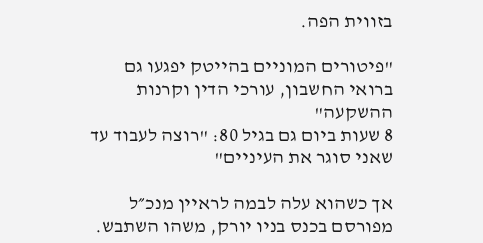בזווית הפה.

"פיטורים המוניים בהייטק יפגעו גם ברואי החשבון, עורכי הדין וקרנות ההשקעה"
8 שעות ביום גם בגיל 80: "רוצה לעבוד עד שאני סוגר את העיניים"

אך כשהוא עלה לבמה לראיין מנכ״ל מפורסם בכנס בניו יורק, משהו השתבש.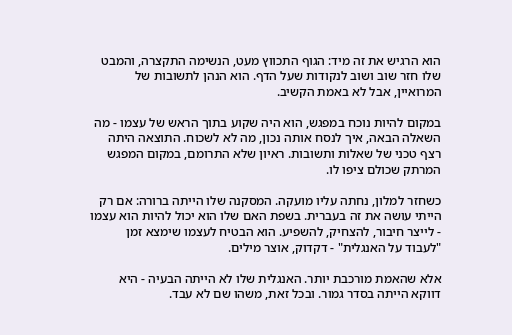הוא הרגיש את זה מיד: הגוף התכווץ מעט, הנשימה התקצרה, והמבט שלו חזר שוב ושוב לנקודות שעל הדף. הוא הנהן לתשובות של המרואיין, אבל לא באמת הקשיב.

במקום להיות נוכח במפגש, הוא היה שקוע בתוך הראש של עצמו - מה השאלה הבאה, איך לנסח אותה נכון, מה לא לשכוח. התוצאה היתה רצף טכני של שאלות ותשובות. ראיון שלא התרומם, במקום המפגש המרתק שכולם ציפו לו.

כשחזר למלון, נחתה עליו מועקה. המסקנה שלו הייתה ברורה: אם רק הייתי עושה את זה בעברית. בשפת האם שלו הוא יכול להיות הוא עצמו - לייצר חיבור, להצחיק, להשפיע. הוא הבטיח לעצמו שימצא זמן "לעבוד על האנגלית" - דקדוק, אוצר מילים.

אלא שהאמת מורכבת יותר. האנגלית שלו לא הייתה הבעיה - היא דווקא הייתה בסדר גמור. ובכל זאת, משהו שם לא עבד.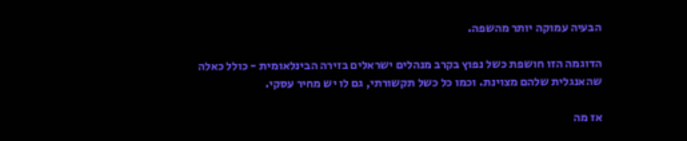הבעיה עמוקה יותר מהשפה.

הדוגמה הזו חושפת כשל נפוץ בקרב מנהלים ישראלים בזירה הבינלאומית - כולל כאלה שהאנגלית שלהם מצוינת. וכמו כל כשל תקשורתי, גם לו יש מחיר עסקי.

אז מה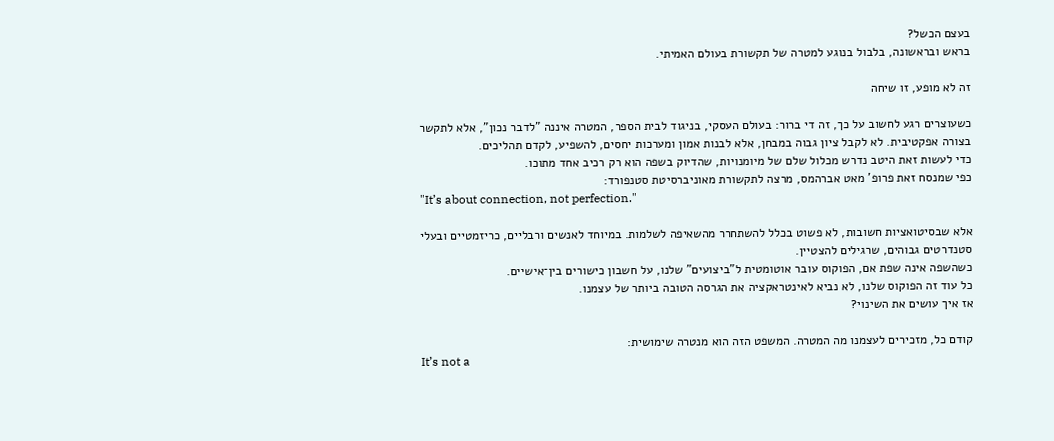בעצם הכשל?
בראש ובראשונה, בלבול בנוגע למטרה של תקשורת בעולם האמיתי.

זה לא מופע, זו שיחה

כשעוצרים רגע לחשוב על כך, זה די ברור: בעולם העסקי, בניגוד לבית הספר, המטרה איננה "לדבר נכון", אלא לתקשר בצורה אפקטיבית. לא לקבל ציון גבוה במבחן, אלא לבנות אמון ומערכות יחסים, להשפיע, לקדם תהליכים.
כדי לעשות זאת היטב נדרש מכלול שלם של מיומנויות, שהדיוק בשפה הוא רק רכיב אחד מתוכו.
כפי שמנסח זאת פרופ’ מאט אברהמס, מרצה לתקשורת מאוניברסיטת סטנפורד:
"It’s about connection, not perfection."

אלא שבסיטואציות חשובות, לא פשוט בכלל להשתחרר מהשאיפה לשלמות. במיוחד לאנשים ורבליים, כריזמטיים ובעלי סטנדרטים גבוהים, שרגילים להצטיין.
כשהשפה אינה שפת אם, הפוקוס עובר אוטומטית ל"ביצועים" שלנו, על חשבון כישורים בין־אישיים.
כל עוד זה הפוקוס שלנו, לא נביא לאינטראקציה את הגרסה הטובה ביותר של עצמנו.
אז איך עושים את השינוי?

קודם כל, מזכירים לעצמנו מה המטרה. המשפט הזה הוא מנטרה שימושית:
It’s not a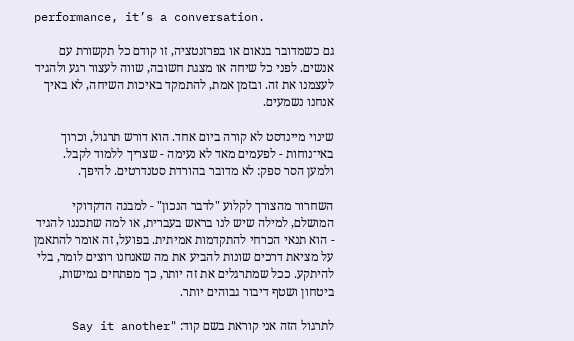performance, it’s a conversation.

גם כשמדובר בנאום או בפרזנטציה, זו קודם כל תקשורת עם אנשים. לפני כל שיחה או מצגת חשובה, שווה לעצור רגע ולהגיד לעצמנו את זה. ובזמן אמת, להתמקד באיכות השיחה, לא באיך אנחנו נשמעים.

שינוי מיינדסט לא קורה ביום אחד. הוא דורש תרגול, וכרוך באי־נוחות - לפעמים מאד לא נעימה - שצריך ללמוד לקבל.
ולמען הסר ספק: לא מדובר בהורדת סטנדרטים. להיפך.

השחרור מהצורך לקלוע "לדבר הנכון" - למבנה הדקדוקי המושלם, למילה שיש לנו בראש בעברית, או למה שתכננו להגיד - הוא תנאי הכרחי להתקדמות אמיתית. בפועל, זה אומר להתאמן על מציאת דרכים שונות להביע את מה שאנחנו רוצים לומר, בלי להיתקע. ככל שמתרגלים את זה יותר, כך מפתחים גמישות, ביטחון ושטף דיבור גבוהים יותר.

לתרגול הזה אני קוראת בשם קוד: "Say it another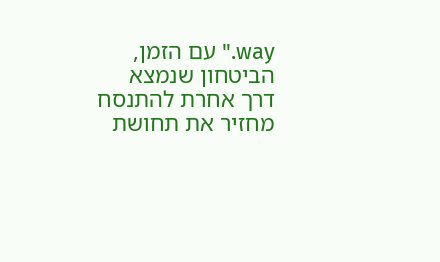way." עם הזמן, הביטחון שנמצא דרך אחרת להתנסח מחזיר את תחושת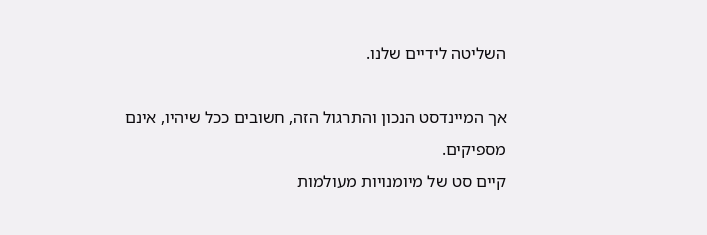השליטה לידיים שלנו.

אך המיינדסט הנכון והתרגול הזה, חשובים ככל שיהיו, אינם מספיקים.
קיים סט של מיומנויות מעולמות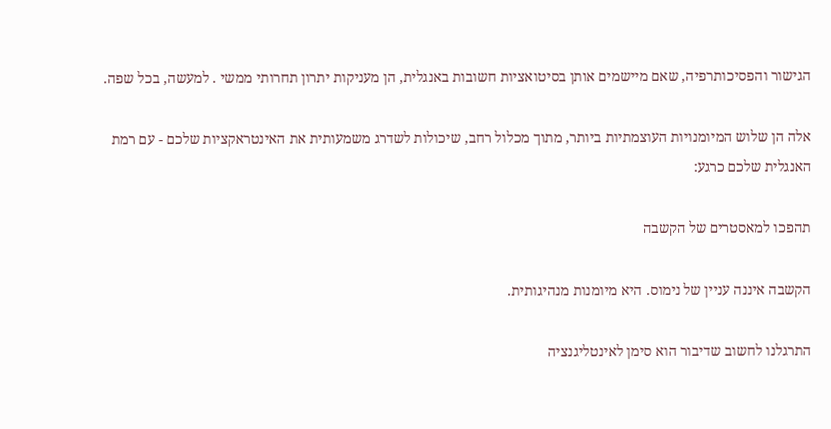הגישור והפסיכותרפיה, שאם מיישמים אותן בסיטואציות חשובות באנגלית, הן מעניקות יתרון תחרותי ממשי . למעשה, בכל שפה.

אלה הן שלוש המיומנויות העוצמתיות ביותר, מתוך מכלול רחב, שיכולות לשדרג משמעותית את האינטראקציות שלכם - עם רמת האנגלית שלכם כרגע:

תהפכו למאסטרים של הקשבה

הקשבה איננה עניין של נימוס. היא מיומנות מנהיגותית.

התרגלנו לחשוב שדיבור הוא סימן לאינטליגנציה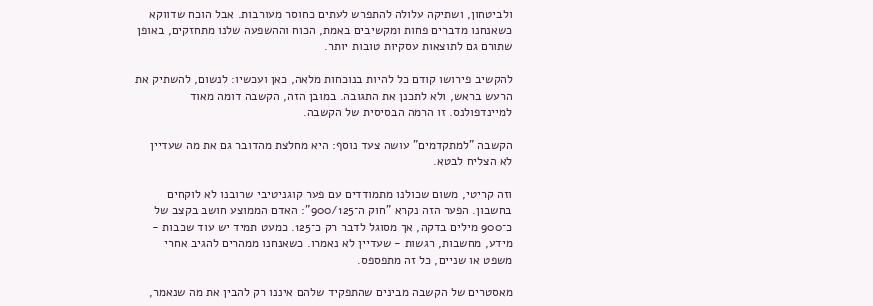ולביטחון, ושתיקה עלולה להתפרש לעתים כחוסר מעורבות. אבל הוכח שדווקא כשאנחנו מדברים פחות ומקשיבים באמת, הכוח וההשפעה שלנו מתחזקים, באופן שתורם גם לתוצאות עסקיות טובות יותר.

להקשיב פירושו קודם כל להיות בנוכחות מלאה, כאן ועכשיו: לנשום, להשתיק את הרעש בראש, ולא לתכנן את התגובה. במובן הזה, הקשבה דומה מאוד למיינדפולנס. זו הרמה הבסיסית של הקשבה.

הקשבה "למתקדמים" עושה צעד נוסף: היא מחלצת מהדובר גם את מה שעדיין לא הצליח לבטא.

וזה קריטי, משום שכולנו מתמודדים עם פער קוגניטיבי שרובנו לא לוקחים בחשבון. הפער הזה נקרא "חוק ה־900/125": האדם הממוצע חושב בקצב של כ־900 מילים בדקה, אך מסוגל לדבר רק כ־125. כמעט תמיד יש עוד שכבות - מידע, מחשבות, רגשות - שעדיין לא נאמרו. כשאנחנו ממהרים להגיב אחרי משפט או שניים, כל זה מתפספס.

מאסטרים של הקשבה מבינים שהתפקיד שלהם איננו רק להבין את מה שנאמר,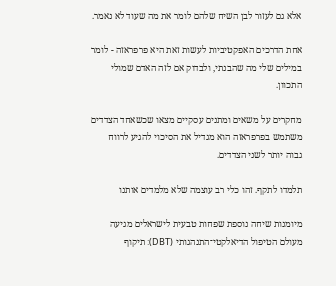אלא גם לעזור לבן השיח שלהם לומר את מה שעוד לא נאמר.

אחת הדרכים האפקטיביות לעשות זאת היא פרפראזה - לומר במילים שלי מה שהבנתי, ולבדוק אם לזה האדם שמולי התכוון.

מחקרים על משאים ומתנים עסקיים מצאו שכשאחד הצדדים משתמש בפרפראזה הוא מגדיל את הסיכוי להגיע לרווח גבוה יותר לשני הצדדים.

תלמדו לתקף. זהו כלי רב עוצמה שלא מלמדים אותנו

מיומנות שיחה נוספת שפחות טבעית לישראלים מגיעה מעולם הטיפול הדיאלקטי־התנהגותי (DBT): תיקוף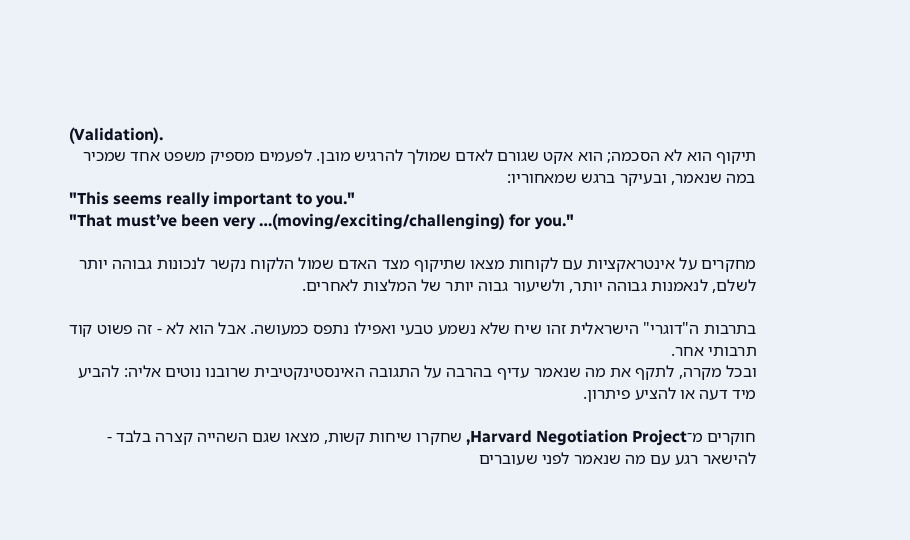(Validation).
תיקוף הוא לא הסכמה; הוא אקט שגורם לאדם שמולך להרגיש מובן. לפעמים מספיק משפט אחד שמכיר במה שנאמר, ובעיקר ברגש שמאחוריו:
"This seems really important to you."
"That must’ve been very …(moving/exciting/challenging) for you."

מחקרים על אינטראקציות עם לקוחות מצאו שתיקוף מצד האדם שמול הלקוח נקשר לנכונות גבוהה יותר לשלם, לנאמנות גבוהה יותר, ולשיעור גבוה יותר של המלצות לאחרים.

בתרבות ה"דוגרי" הישראלית זהו שיח שלא נשמע טבעי ואפילו נתפס כמעושה. אבל הוא לא - זה פשוט קוד תרבותי אחר.
ובכל מקרה, לתקף את מה שנאמר עדיף בהרבה על התגובה האינסטינקטיבית שרובנו נוטים אליה: להביע מיד דעה או להציע פיתרון.

חוקרים מ־Harvard Negotiation Project, שחקרו שיחות קשות, מצאו שגם השהייה קצרה בלבד - להישאר רגע עם מה שנאמר לפני שעוברים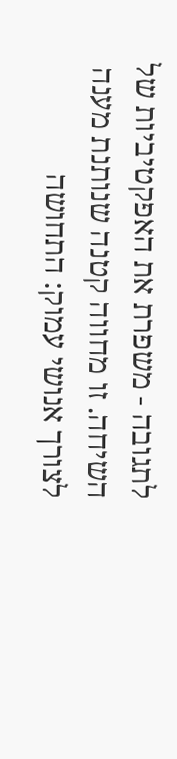לתגובה - משפרת את האפקטיביות של השיחה. זו מחווה קטנה שנותנת מענה לצורך אנושי עמוק: התחושה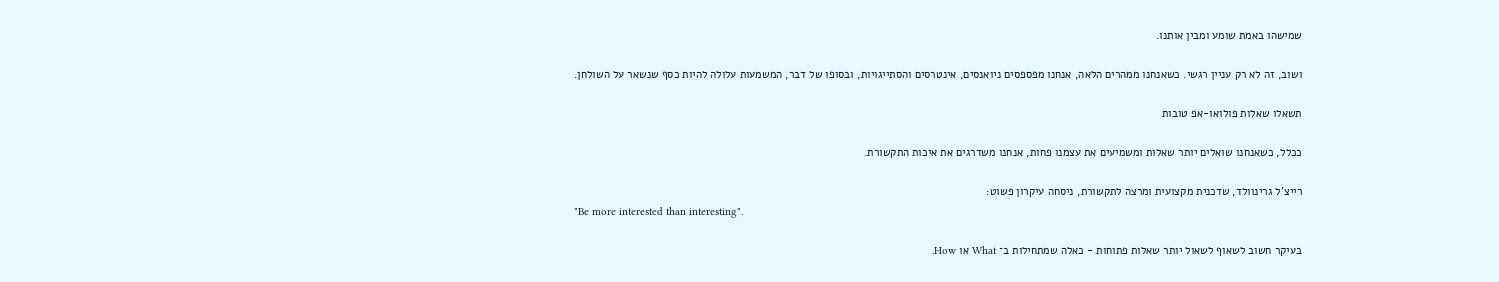שמישהו באמת שומע ומבין אותנו.

ושוב, זה לא רק עניין רגשי. כשאנחנו ממהרים הלאה, אנחנו מפספסים ניואנסים, אינטרסים והסתייגויות, ובסופו של דבר, המשמעות עלולה להיות כסף שנשאר על השולחן.

תשאלו שאלות פולואו-אפ טובות

ככלל, כשאנחנו שואלים יותר שאלות ומשמיעים את עצמנו פחות, אנחנו משדרגים את איכות התקשורת.

רייצ'ל גרינוולד, שדכנית מקצועית ומרצה לתקשורת, ניסחה עיקרון פשוט:
"Be more interested than interesting".

בעיקר חשוב לשאוף לשאול יותר שאלות פתוחות - כאלה שמתחילות ב־ What או How.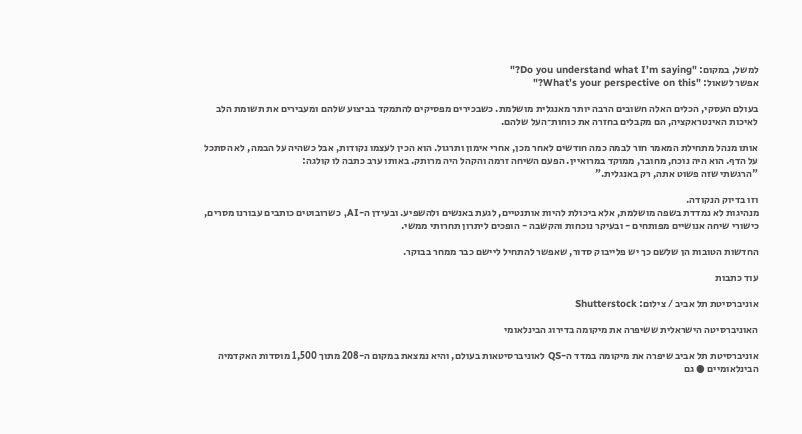למשל, במקום: "Do you understand what I’m saying?"
אפשר לשאול: "What’s your perspective on this?"

בעולם העסקי, הכלים האלה חשובים הרבה יותר מאנגלית מושלמת. כשבכירים מפסיקים להתמקד בביצוע שלהם ומעבירים את תשומת הלב לאיכות האינטראקציה, הם מקבלים בחזרה את כוחות־העל שלהם.

אותו מנהל מתחילת המאמר חזר לבמה כמה חודשים לאחר מכן, אחרי אימון ותרגול. הוא הכין לעצמו נקודות, אבל כשהיה על הבמה, לא הסתכל על הדף. הוא היה נוכח, מחובר, ממוקד במרואיין. הפעם השיחה זרמה והקהל היה מרותק. באותו ערב כתבה לו קולגה:
"הרגשתי שזה פשוט אתה, רק באנגלית."

וזו בדיוק הנקודה.
מנהיגות לא נמדדת בשפה מושלמת, אלא ביכולת להיות אותנטיים, לגעת באנשים ולהשפיע. ובעידן ה-AI, כשרובוטים כותבים עבורנו מסרים, כישורי שיחה אנושיים מפותחים - ובעיקר נוכחות והקשבה - הופכים ליתרון תחרותי ממשי.

החדשות הטובות הן שלשם כך יש פלייבוק סדור, שאפשר להתחיל ליישם כבר ממחר בבוקר.

עוד כתבות

אוניברסיטת תל אביב / צילום: Shutterstock

האוניברסיטה הישראלית ששיפרה את מיקומה בדירוג הבינלאומי

אוניברסיטת תל אביב שיפרה את מיקומה במדד ה-QS לאוניברסיטאות בעולם, והיא נמצאת במקום ה-208 מתוך 1,500 מוסדות האקדמיה הבינלאומיים ● גם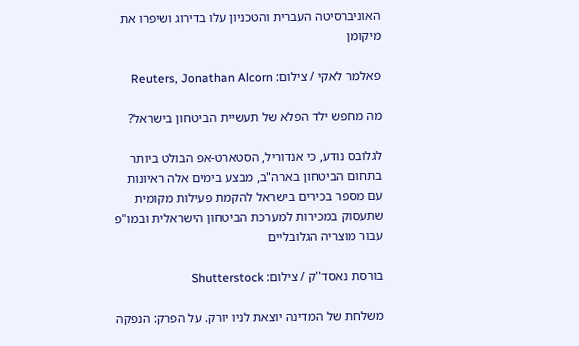האוניברסיטה העברית והטכניון עלו בדירוג ושיפרו את מיקומן

פאלמר לאקי / צילום: Reuters, Jonathan Alcorn

מה מחפש ילד הפלא של תעשיית הביטחון בישראל?

לגלובס נודע, כי אנדוריל, הסטארט-אפ הבולט ביותר בתחום הביטחון בארה"ב, מבצע בימים אלה ראיונות עם מספר בכירים בישראל להקמת פעילות מקומית שתעסוק במכירות למערכת הביטחון הישראלית ובמו"פ עבור מוצריה הגלובליים

בורסת נאסד''ק / צילום: Shutterstock

משלחת של המדינה יוצאת לניו יורק. על הפרק: הנפקה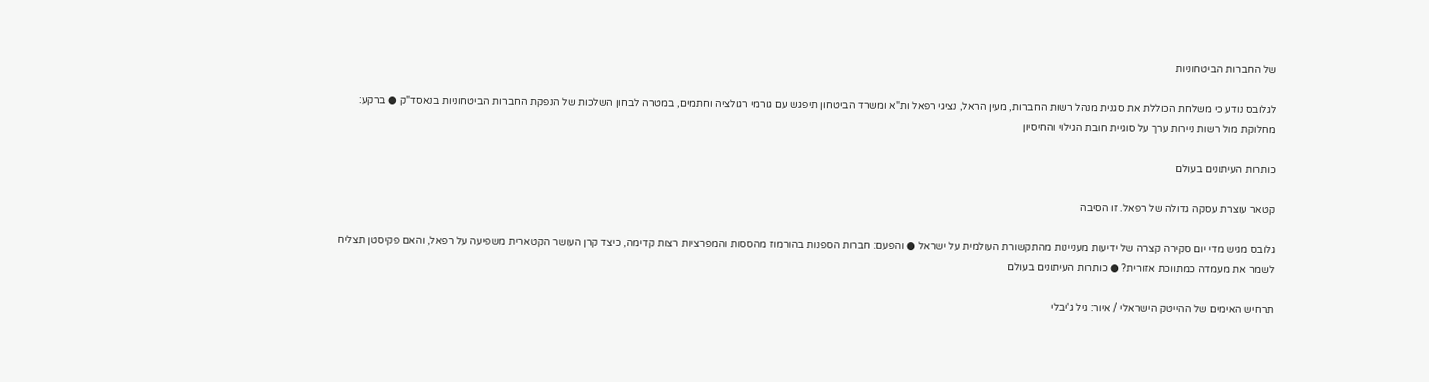של החברות הביטחוניות

לגלובס נודע כי משלחת הכוללת את סגנית מנהל רשות החברות, מעין הראל, נציגי רפאל ות"א ומשרד הביטחון תיפגש עם גורמי רגולציה וחתמים, במטרה לבחון השלכות של הנפקת החברות הביטחוניות בנאסד"ק ● ברקע: מחלוקת מול רשות ניירות ערך על סוגיית חובת הגילוי והחיסיון

כותרות העיתונים בעולם

קטאר עוצרת עסקה גדולה של רפאל. זו הסיבה

גלובס מגיש מדי יום סקירה קצרה של ידיעות מעניינות מהתקשורת העולמית על ישראל ● והפעם: חברות הספנות בהורמוז מהססות והמפרציות רצות קדימה, כיצד קרן העושר הקטארית משפיעה על רפאל, והאם פקיסטן תצליח לשמר את מעמדה כמתווכת אזורית? ● כותרות העיתונים בעולם

תרחיש האימים של ההייטק הישראלי / איור: גיל ג'יבלי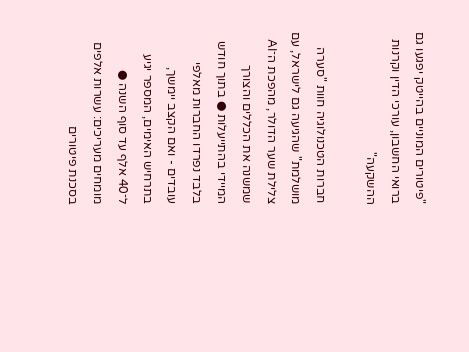"פיטורים המוניים בהייטק יפגעו גם ברואי החשבון, עורכי הדין וקרנות ההשקעה"

חברות הטכנולוגיה חוות "סערה מושלמת" שהגיעה גם לישראל, עם צלילת שער הדולר, מהפכת ה־AI שמשנה את הכללים והצורך המיידי בהתייעלות ● בתוך חודש בלבד נפרדו החברות מאלפי עובדים - ואם הקצב יימשך, בתרחיש האימים, המספר יגיע ל־40 אלף עד סוף השנה ● מומחים מעריכים: עשרות אלפים בסכנת פיטורים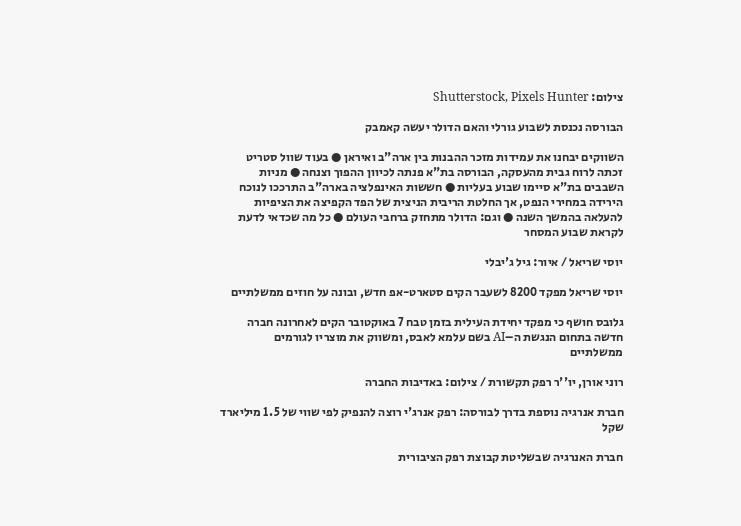צילום: Shutterstock, Pixels Hunter

הבורסה נכנסת לשבוע גורלי והאם הדולר יעשה קאמבק

השווקים יבחנו את עמידות מזכר ההבנות בין ארה"ב ואיראן ● בעוד שוול סטריט זכתה לרוח גבית מהעסקה, הבורסה בת"א פנתה לכיוון ההפוך וצנחה ● מניות השבבים בת"א סיימו שבוע בעליות ● חששות האינפלציה בארה"ב התרככו לנוכח הירידה במחירי הנפט, אך החלטת הריבית הניצית של הפד הקפיצה את הציפיות להעלאה בהמשך השנה ● וגם: הדולר מתחזק ברחבי העולם ● כל מה שכדאי לדעת לקראת שבוע המסחר

יוסי שריאל / איור: גיל ג'יבלי

יוסי שריאל מפקד 8200 לשעבר הקים סטארט-אפ חדש, ובונה על חוזים ממשלתיים

גלובס חושף כי מפקד יחידת העילית בזמן טבח 7 באוקטובר הקים לאחרונה חברה חדשה בתחום הנגשת ה–AI בשם עלמא לאבס, ומשווק את מוצריו לגורמים ממשלתיים

רוני אורן, יו''ר רפק תקשורת / צילום: באדיבות החברה

חברת אנרגיה נוספת בדרך לבורסה: רפק אנרג'י רוצה להנפיק לפי שווי של 1.5 מיליארד שקל

חברת האנרגיה שבשליטת קבוצת רפק הציבורית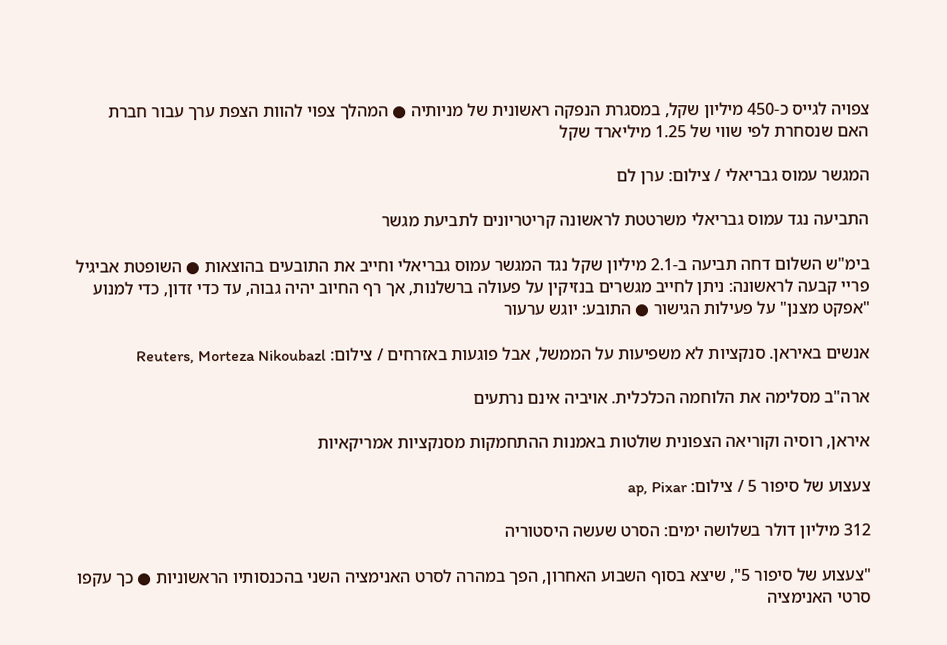צפויה לגייס כ-450 מיליון שקל, במסגרת הנפקה ראשונית של מניותיה ● המהלך צפוי להוות הצפת ערך עבור חברת האם שנסחרת לפי שווי של 1.25 מיליארד שקל

המגשר עמוס גבריאלי / צילום: ערן לם

התביעה נגד עמוס גבריאלי משרטטת לראשונה קריטריונים לתביעת מגשר

בימ"ש השלום דחה תביעה ב-2.1 מיליון שקל נגד המגשר עמוס גבריאלי וחייב את התובעים בהוצאות ● השופטת אביגיל פריי קבעה לראשונה: ניתן לחייב מגשרים בנזיקין על פעולה ברשלנות, אך רף החיוב יהיה גבוה, עד כדי זדון, כדי למנוע "אפקט מצנן" על פעילות הגישור ● התובע: יוגש ערעור

אנשים באיראן. סנקציות לא משפיעות על הממשל, אבל פוגעות באזרחים / צילום: Reuters, Morteza Nikoubazl

ארה"ב מסלימה את הלוחמה הכלכלית. אויביה אינם נרתעים

איראן, רוסיה וקוריאה הצפונית שולטות באמנות ההתחמקות מסנקציות אמריקאיות

צעצוע של סיפור 5 / צילום: ap, Pixar

312 מיליון דולר בשלושה ימים: הסרט שעשה היסטוריה

"צעצוע של סיפור 5", שיצא בסוף השבוע האחרון, הפך במהרה לסרט האנימציה השני בהכנסותיו הראשוניות ● כך עקפו סרטי האנימציה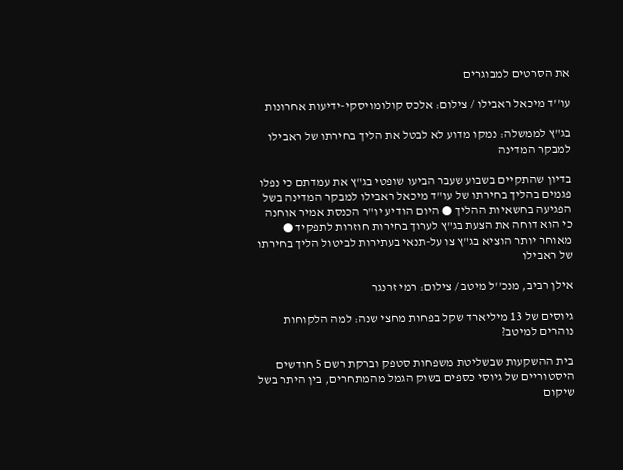את הסרטים למבוגרים

עו''ד מיכאל ראבילו / צילום: אלכס קולומויסקי-ידיעות אחרונות

בג"ץ לממשלה: נמקו מדוע לא לבטל את הליך בחירתו של ראבילו למבקר המדינה

בדיון שהתקיים בשבוע שעבר הביעו שופטי בג"ץ את עמדתם כי נפלו פגמים בהליך בחירתו של עו"ד מיכאל ראבילו למבקר המדינה בשל הפגיעה בחשאיות ההליך ● היום הודיע יו"ר הכנסת אמיר אוחנה כי הוא דוחה את הצעת בג"ץ לערוך בחירות חוזרות לתפקיד ● מאוחר יותר הוציא בג"ץ צו על-תנאי בעתירות לביטול הליך בחירתו של ראבילו

אילן רביב, מנכ''ל מיטב / צילום: רמי זרנגר

גיוסים של 13 מיליארד שקל בפחות מחצי שנה: למה הלקוחות נוהרים למיטב?

בית ההשקעות שבשליטת משפחות סטפק וברקת רשם 5 חודשים היסטוריים של גיוסי כספים בשוק הגמל מהמתחרים, בין היתר בשל שיקום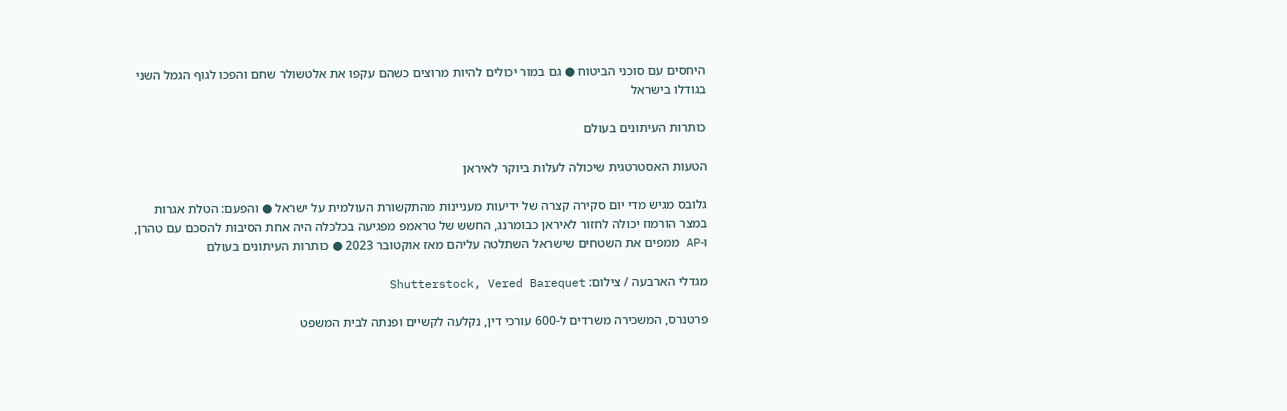היחסים עם סוכני הביטוח ● גם במור יכולים להיות מרוצים כשהם עקפו את אלטשולר שחם והפכו לגוף הגמל השני בגודלו בישראל

כותרות העיתונים בעולם

הטעות האסטרטגית שיכולה לעלות ביוקר לאיראן

גלובס מגיש מדי יום סקירה קצרה של ידיעות מעניינות מהתקשורת העולמית על ישראל ● והפעם: הטלת אגרות במצר הורמוז יכולה לחזור לאיראן כבומרנג, החשש של טראמפ מפגיעה בכלכלה היה אחת הסיבות להסכם עם טהרן, ו-AP ממפים את השטחים שישראל השתלטה עליהם מאז אוקטובר 2023 ● כותרות העיתונים בעולם

מגדלי הארבעה / צילום: Shutterstock, Vered Barequet

פרטנרס, המשכירה משרדים ל-600 עורכי דין, נקלעה לקשיים ופנתה לבית המשפט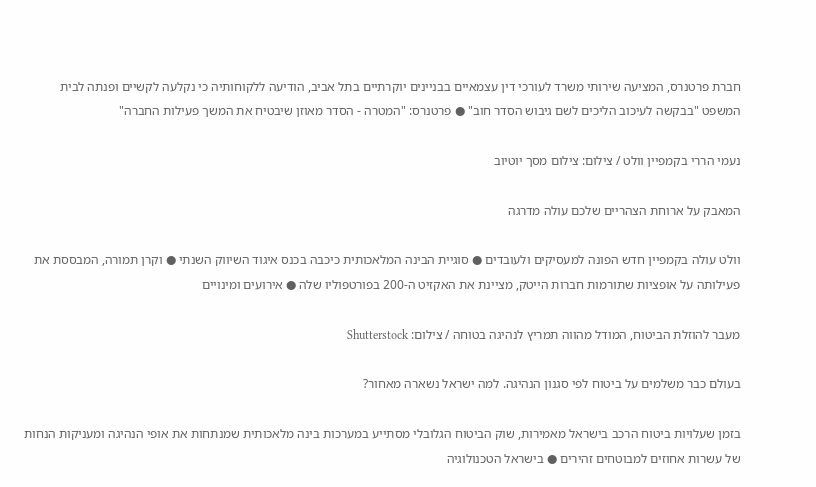חברת פרטנרס, המציעה שירותי משרד לעורכי דין עצמאיים בבניינים יוקרתיים בתל אביב, הודיעה ללקוחותיה כי נקלעה לקשיים ופנתה לבית המשפט "בבקשה לעיכוב הליכים לשם גיבוש הסדר חוב" ● פרטנרס: "המטרה - הסדר מאוזן שיבטיח את המשך פעילות החברה"

נעמי הררי בקמפיין וולט / צילום: צילום מסך יוטיוב

המאבק על ארוחת הצהריים שלכם עולה מדרגה

וולט עולה בקמפיין חדש הפונה למעסיקים ולעובדים ● סוגיית הבינה המלאכותית כיכבה בכנס איגוד השיווק השנתי ● וקרן תמורה, המבססת את פעילותה על אופציות שתורמות חברות הייטק, מציינת את האקזיט ה-200 בפורטפוליו שלה ● אירועים ומינויים

מעבר להוזלת הביטוח, המודל מהווה תמריץ לנהיגה בטוחה / צילום: Shutterstock

בעולם כבר משלמים על ביטוח לפי סגנון הנהיגה. למה ישראל נשארה מאחור?

בזמן שעלויות ביטוח הרכב בישראל מאמירות, שוק הביטוח הגלובלי מסתייע במערכות בינה מלאכותית שמנתחות את אופי הנהיגה ומעניקות הנחות של עשרות אחוזים למבוטחים זהירים ● בישראל הטכנולוגיה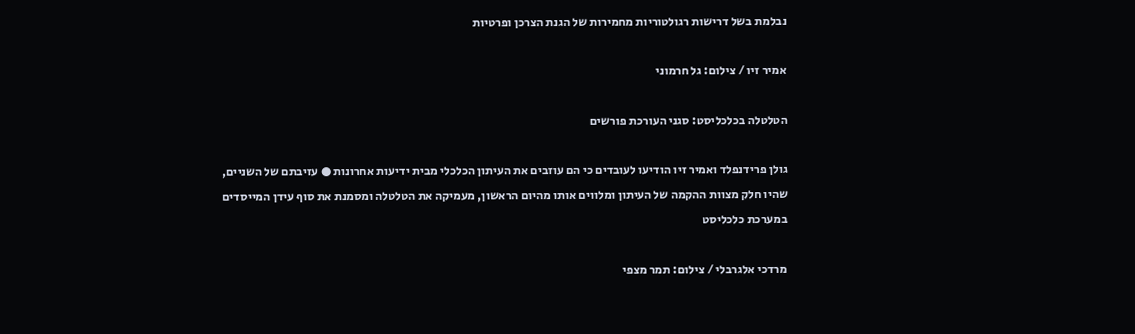נבלמת בשל דרישות רגולטוריות מחמירות של הגנת הצרכן ופרטיות

אמיר זיו / צילום: גל חרמוני

הטלטלה בכלכליסט: סגני העורכת פורשים

גולן פרידנפלד ואמיר זיו הודיעו לעובדים כי הם עוזבים את העיתון הכלכלי מבית ידיעות אחרונות ● עזיבתם של השניים, שהיו חלק מצוות ההקמה של העיתון ומלווים אותו מהיום הראשון, מעמיקה את הטלטלה ומסמנת את סוף עידן המייסדים במערכת כלכליסט

מרדכי אלגרבלי / צילום: תמר מצפי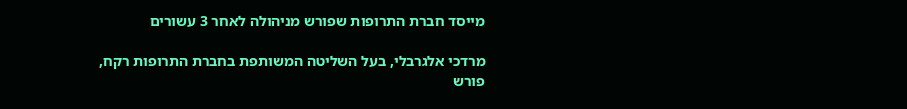מייסד חברת התרופות שפורש מניהולה לאחר 3 עשורים

מרדכי אלגרבלי, בעל השליטה המשותפת בחברת התרופות רקח, פורש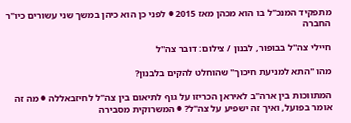מתפקיד המנכ"ל בו הוא מכהן מאז 2015 ● לפני כן הוא כיהן במשך שני עשורים כיו"ר החברה

חיילי צה''ל בבופור, לבנון / צילום: דובר צה''ל

מהו "התא למניעת חיכוך" שהוחלט להקים בלבנון?

המתווכות בין ארה"ב לאיראן הכריזו על גוף לתיאום בין צה"ל לחיזבאללה ● מה זה אומר בפועל, ואיך זה ישפיע על צה"ל? ● המשרוקית מסבירה